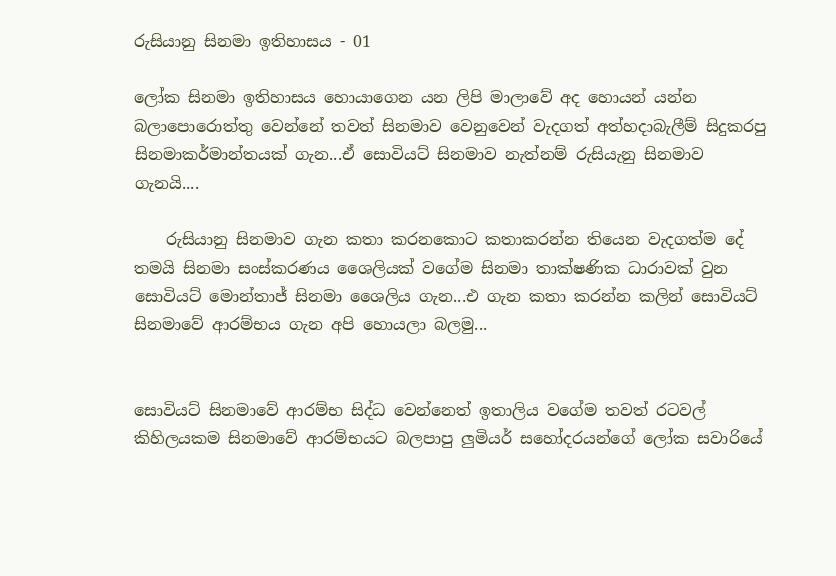රුසියානු සිනමා ඉතිහාසය - 01

ලෝක සිනමා ඉතිහාසය හොයාගෙන යන ලිපි මාලාවේ අද හොයන් යන්න බලාපොරොත්තු වෙන්නේ තවත් සිනමාව වෙනුවෙන් වැදගත් අත්හදාබැලීම් සිදුකරපු සිනමාකර්මාන්තයක් ගැන...ඒ සොවියට් සිනමාව නැත්නම් රුසියැනු සිනමාව ගැනයි....

    රුසියානු සිනමාව ගැන කතා කරනකොට කතාකරන්න තියෙන වැදගත්ම දේ තමයි සිනමා සංස්කරණය ශෛලියක් වගේම සිනමා තාක්ෂණික ධාරාවක් වුන සොවියට් මොන්තාජ් සිනමා ශෛලිය ගැන...එ ගැන කතා කරන්න කලින් සොවියට් සිනමාවේ ආරම්භය ගැන අපි හොයලා බලමු...


සොවියට් සිනමාවේ ආරම්භ සිද්ධ වෙන්නෙත් ඉතාලිය වගේම තවත් රටවල් කිහිලයකම සිනමාවේ ආරම්භයට බලපාපු ලුමියර් සහෝදරයන්ගේ ලෝක සවාරියේ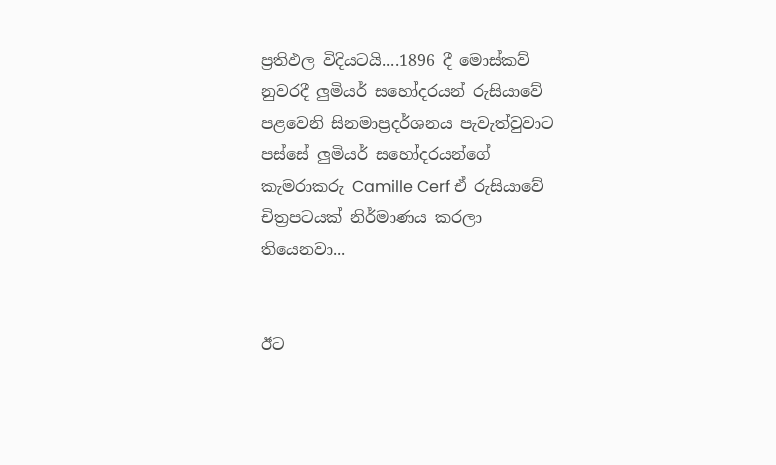ප්‍රතිඵල විදියටයි....1896 දී මොස්කව් නුවරදී ලුමියර් සහෝදරයන් රුසියාවේ පළවෙනි සිනමාප්‍රදර්ශනය පැවැත්වුවාට පස්සේ ලුමියර් සහෝදරයන්ගේ කැමරාකරු Camille Cerf ඒ රුසියාවේ චිත්‍රපටයක් නිර්මාණය කරලා තියෙනවා...


ඊට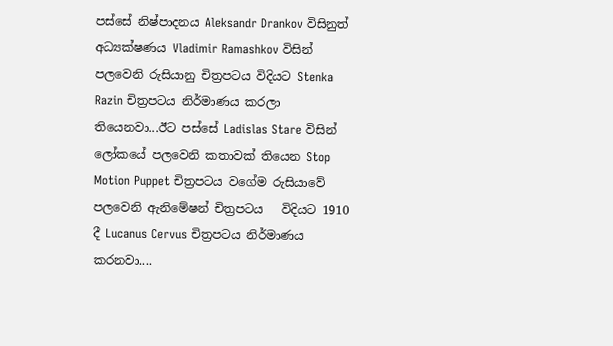පස්සේ නිෂ්පාදනය Aleksandr Drankov විසිනුත් අධ්‍යක්ෂණය Vladimir Ramashkov විසින් පලවෙනි රුසියානු චිත්‍රපටය විදියට Stenka Razin චිත්‍රපටය නිර්මාණය කරලා තියෙනවා...ඊට පස්සේ Ladislas Stare විසින් ලෝකයේ පලවෙනි කතාවක් තියෙන Stop Motion Puppet චිත්‍රපටය වගේම රුසියාවේ පලවෙනි ඇනිමේෂන් චිත්‍රපටය   විදියට 1910 දී Lucanus Cervus චිත්‍රපටය නිර්මාණය කරනවා....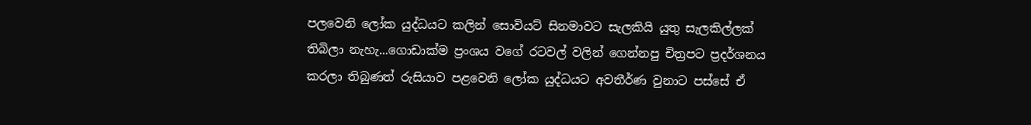පලවෙනි ලෝක යුද්ධයට කලින් සොවියට් සිනමාවට සැලකියි යුතු සැලකිල්ලක් තිබිලා නැහැ...ගොඩාක්ම ප්‍රංශය වගේ රටවල් වලින් ගෙන්නපු චිත්‍රපට ප්‍රදර්ශනය කරලා තිබුණත් රුසියාව පළවෙනි ලෝක යුද්ධයට අවතීර්ණ වුනාට පස්සේ ඒ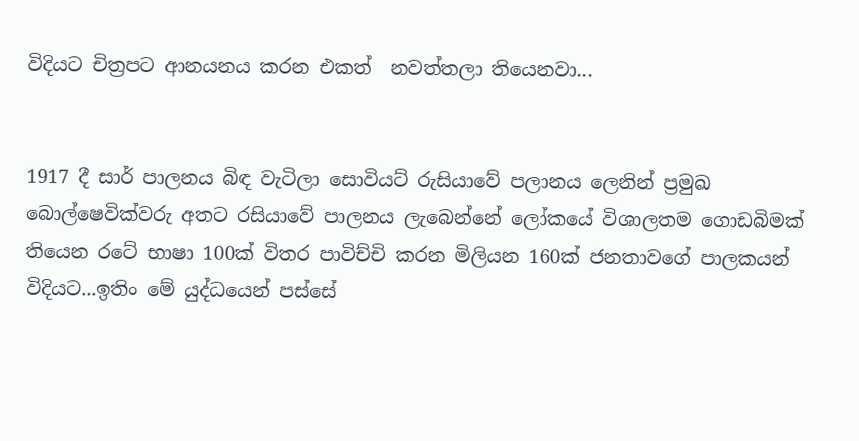විදියට චිත්‍රපට ආනයනය කරන එකත්  නවත්තලා තියෙනවා...


1917 දී සාර් පාලනය බිඳ වැටිලා සොවියට් රුසියාවේ පලානය ලෙනින් ප්‍රමුඛ බොල්ෂෙවික්වරු අතට රසියාවේ පාලනය ලැබෙන්නේ ලෝකයේ විශාලතම ගොඩබිමක් තියෙන රටේ භාෂා 100ක් විතර පාවිච්චි කරන මිලියන 160ක් ජනතාවගේ පාලකයන් විදියට...ඉතිං මේ යුද්ධයෙන් පස්සේ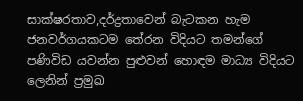සාක්ෂරතාව,දර්ද්‍රතාවෙන් බැටකන හැම ජනවර්ගයකටම තේරන විදියට තමන්ගේ පණිවිඩ යවන්න පුළුවන් හොඳම මාධ්‍ය විදියට ලෙනින් ප්‍රමුඛ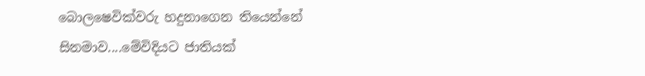බොලෂෙවික්වරු හදුනාගෙන තියෙන්නේ සිනමාව....මේවිදියට ජාතියක්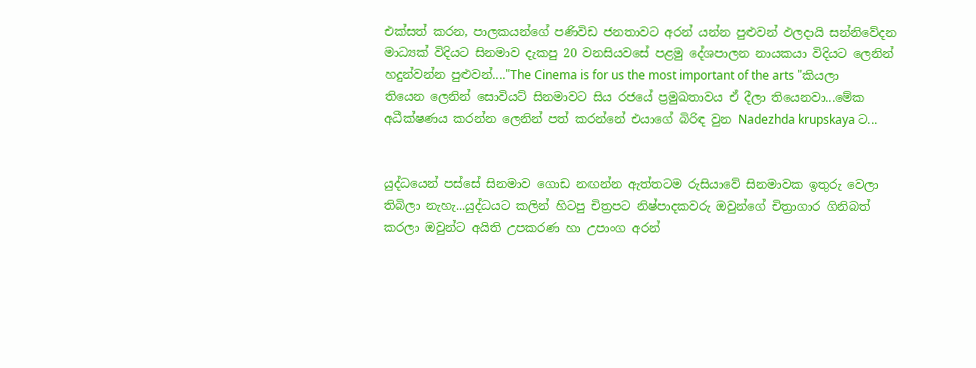එක්සත් කරන, පාලකයන්ගේ පණිවිඩ ජනතාවට අරන් යන්න පුළුවන් ඵලදායි සන්නිවේදන මාධ්‍යක් විදියට සිනමාව දැකපු 20 වනසියවසේ පළමු දේශපාලන නායකයා විදියට ලෙනින් හදුන්වන්න පුළුවන්...."The Cinema is for us the most important of the arts "කියලා තියෙන ලෙනින් සොවියට් සිනමාවට සිය රජයේ ප්‍රමුඛතාවය ඒ දීලා තියෙනවා...මේක අධීක්ෂණය කරන්න ලෙනින් පත් කරන්නේ එයාගේ බිරිඳ වුන Nadezhda krupskaya ට...


යුද්ධයෙන් පස්සේ සිනමාව ගොඩ නඟන්න ඇත්තටම රුසියාවේ සිනමාවක ඉතුරු වෙලා තිබිලා නැහැ...යුද්ධයට කලින් හිටපු චිත්‍රපට නිෂ්පාදකවරු ඔවුන්ගේ චිත්‍රාගාර ගිනිබත් කරලා ඔවුන්ට අයිති උපකරණ හා උපාංග අරන්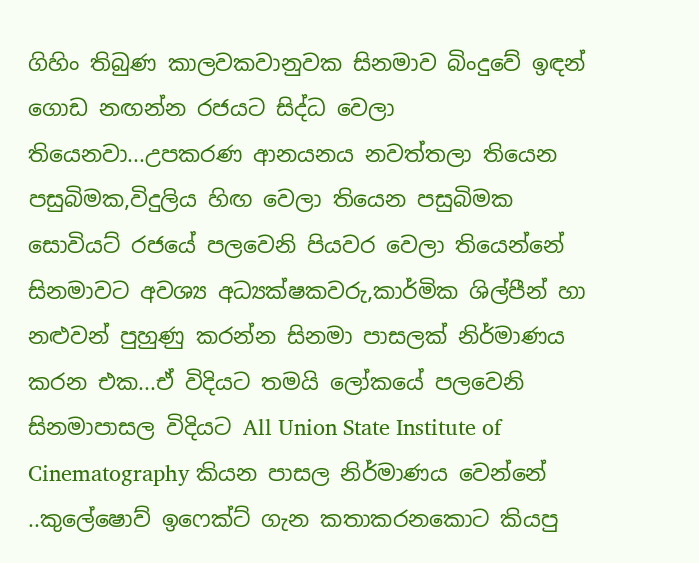ගිහිං තිබුණ කාලවකවානුවක සිනමාව බිංදුවේ ඉඳන් ගොඩ නඟන්න රජයට සිද්ධ වෙලා තියෙනවා...උපකරණ ආනයනය නවත්තලා තියෙන පසුබිමක,විදුලිය හිඟ වෙලා තියෙන පසුබිමක සොවියට් රජයේ පලවෙනි පියවර වෙලා තියෙන්නේ සිනමාවට අවශ්‍ය අධ්‍යක්ෂකවරු,කාර්මික ශිල්පීන් හා නළුවන් පුහුණු කරන්න සිනමා පාසලක් නිර්මාණය කරන එක...ඒ විදියට තමයි ලෝකයේ පලවෙනි සිනමාපාසල විදියට All Union State Institute of Cinematography කියන පාසල නිර්මාණය වෙන්නේ ..කුලේෂොව් ඉෆෙක්ට් ගැන කතාකරනකොට කියපු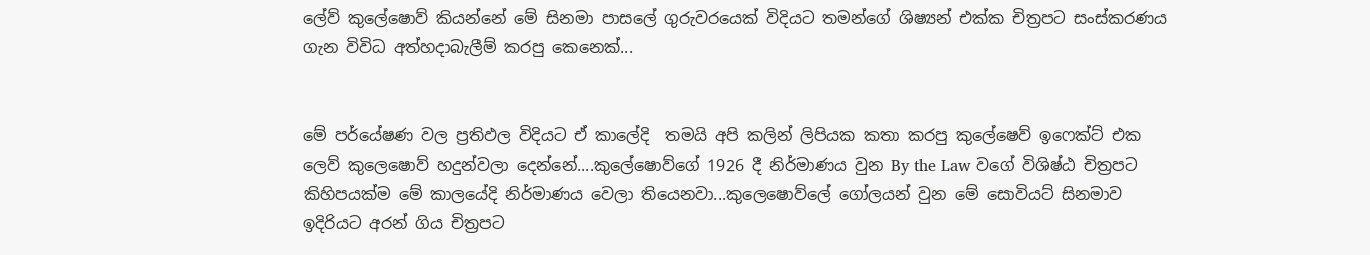ලේව් කුලේෂොව් කියන්නේ මේ සිනමා පාසලේ ගුරුවරයෙක් විදියට තමන්ගේ ශිෂ්‍යන් එක්ක චිත්‍රපට සංස්කරණය ගැන විවිධ අත්හදාබැලීම් කරපු කෙනෙක්...


මේ පර්යේෂණ වල ප්‍රතිඵල විදියට ඒ කාලේදි  තමයි අපි කලින් ලිපියක කතා කරපු කුලේෂෙව් ඉෆෙක්ට් එක ලෙව් කුලෙෂොව් හදුන්වලා දෙන්නේ....කුලේෂොව්ගේ 1926 දී නිර්මාණය වුන By the Law වගේ විශිෂ්ඨ චිත්‍රපට කිහිපයක්ම මේ කාලයේදි නිර්මාණය වෙලා තියෙනවා...කුලෙෂොව්ලේ ගෝලයන් වුන මේ සොවියට් සිනමාව ඉදිරියට අරන් ගිය චිත්‍රපට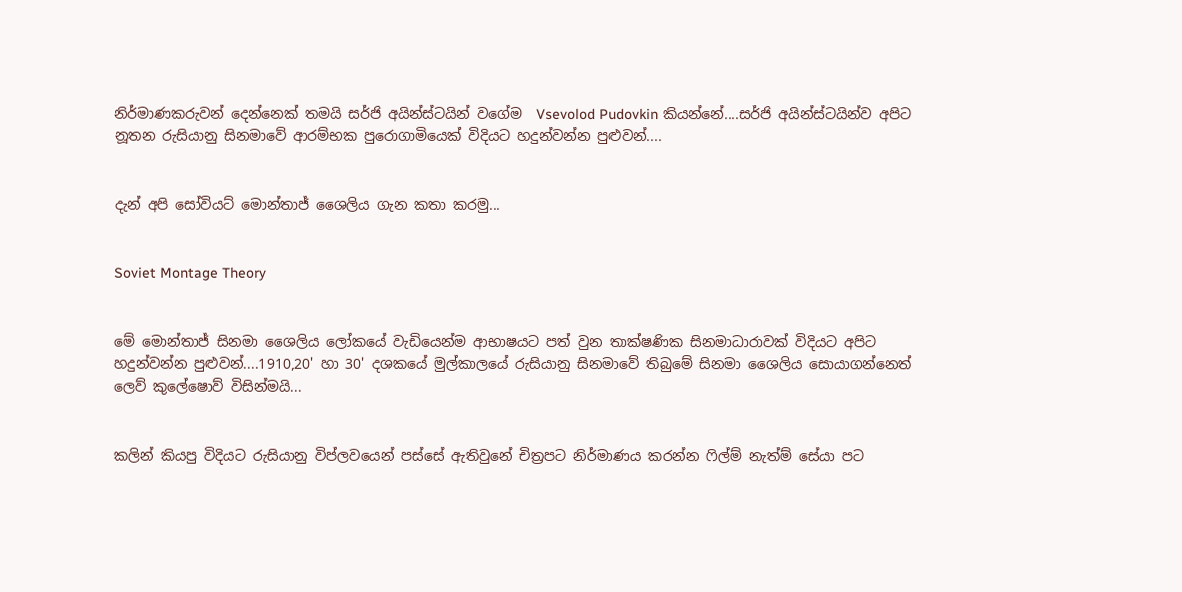නිර්මාණකරුවන් දෙන්නෙක් තමයි සර්ජි අයින්ස්ටයින් වගේම  Vsevolod Pudovkin කියන්නේ....සර්ජි අයින්ස්ටයින්ව අපිට නූතන රුසියානු සිනමාවේ ආරම්භක පුරොගාමියෙක් විදියට හදුන්වන්න පුළුවන්....


දැන් අපි සෝවියට් මොන්තාජ් ශෛලිය ගැන කතා කරමු...


Soviet Montage Theory


මේ මොන්තාජ් සිනමා ශෛලිය ලෝකයේ වැඩියෙන්ම ආභාෂයට පත් වුන තාක්ෂණික සිනමාධාරාවක් විදියට අපිට හදුන්වන්න පුළුවන්....1910,20' හා 30' දශකයේ මුල්කාලයේ රුසියානු සිනමාවේ තිබුමේ සිනමා ශෛලිය සොයාගන්නෙත් ලෙව් කුලේෂොව් විසින්මයි...


කලින් කියපු විදියට රුසියානු විප්ලවයෙන් පස්සේ ඇතිවුනේ චිත්‍රපට නිර්මාණය කරන්න ෆිල්ම් නැත්ම් සේයා පට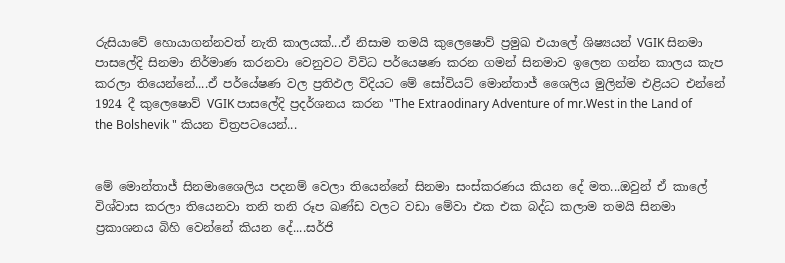රුසියාවේ හොයාගන්නවත් නැති කාලයක්...ඒ නිසාම තමයි කුලෙෂොව් ප්‍රමුඛ එයාලේ ශිෂ්‍යයන් VGIK සිනමා පාසලේදි සිනමා නිර්මාණ කරනවා වෙනුවට විවිධ පර්යෙෂණ කරන ගමන් සිනමාව ඉලෙන ගන්න කාලය කැප කරලා තියෙන්නේ....ඒ පර්යේෂණ වල ප්‍රතිඵල විදියට මේ සෝවියට් මොන්තාජ් ශෛලිය මුලින්ම එළියට එන්නේ 1924 දී කුලෙෂොව් VGIK පාසලේදි ප්‍රදර්ශනය කරන "The Extraodinary Adventure of mr.West in the Land of the Bolshevik " කියන චිත්‍රපටයෙන්...


මේ මොන්තාජ් සිනමාශෛලිය පදනම් වෙලා තියෙන්නේ සිනමා සංස්කරණය කියන දේ මත...ඔවුන් ඒ කාලේ විශ්වාස කරලා තියෙනවා තනි තනි රූප ඛණ්ඩ වලට වඩා මේවා එක එක බද්ධ කලාම තමයි සිනමා ප්‍රකාශනය බිහි වෙන්නේ කියන දේ....සර්ජි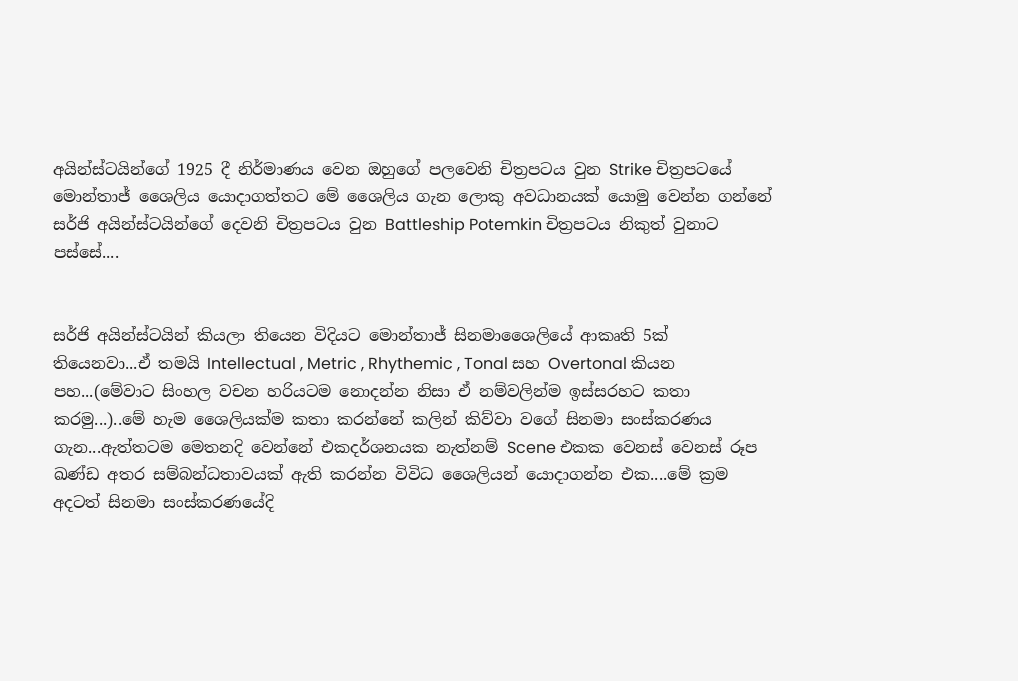අයින්ස්ටයින්ගේ 1925 දී නිර්මාණය වෙන ඔහුගේ පලවෙනි චිත්‍රපටය වුන Strike චිත්‍රපටයේ මොන්තාජ් ශෛලිය යොදාගත්තට මේ ශෛලිය ගැන ලොකු අවධානයක් යොමු වෙන්න ගන්නේ සර්ජි අයින්ස්ටයින්ගේ දෙවනි චිත්‍රපටය වුන Battleship Potemkin චිත්‍රපටය නිකුත් වුනාට පස්සේ....


සර්ජි අයින්ස්ටයින් කියලා තියෙන විදියට මොන්තාජ් සිනමාශෛලියේ ආකෘති 5ක් තියෙනවා...ඒ තමයි Intellectual , Metric , Rhythemic , Tonal සහ Overtonal කියන පහ...(මේවාට සිංහල වචන හරියටම නොදන්න නිසා ඒ නම්වලින්ම ඉස්සරහට කතා කරමු...)..මේ හැම ශෛලියක්ම කතා කරන්නේ කලින් කිව්වා වගේ සිනමා සංස්කරණය ගැන...ඇත්තටම මෙතනදි වෙන්නේ එකදර්ශනයක නැත්නම් Scene එකක වෙනස් වෙනස් රූප ඛණ්ඩ අතර සම්බන්ධතාවයක් ඇති කරන්න විවිධ ශෛලියන් යොදාගන්න එක....මේ ක්‍රම අදටත් සිනමා සංස්කරණයේදි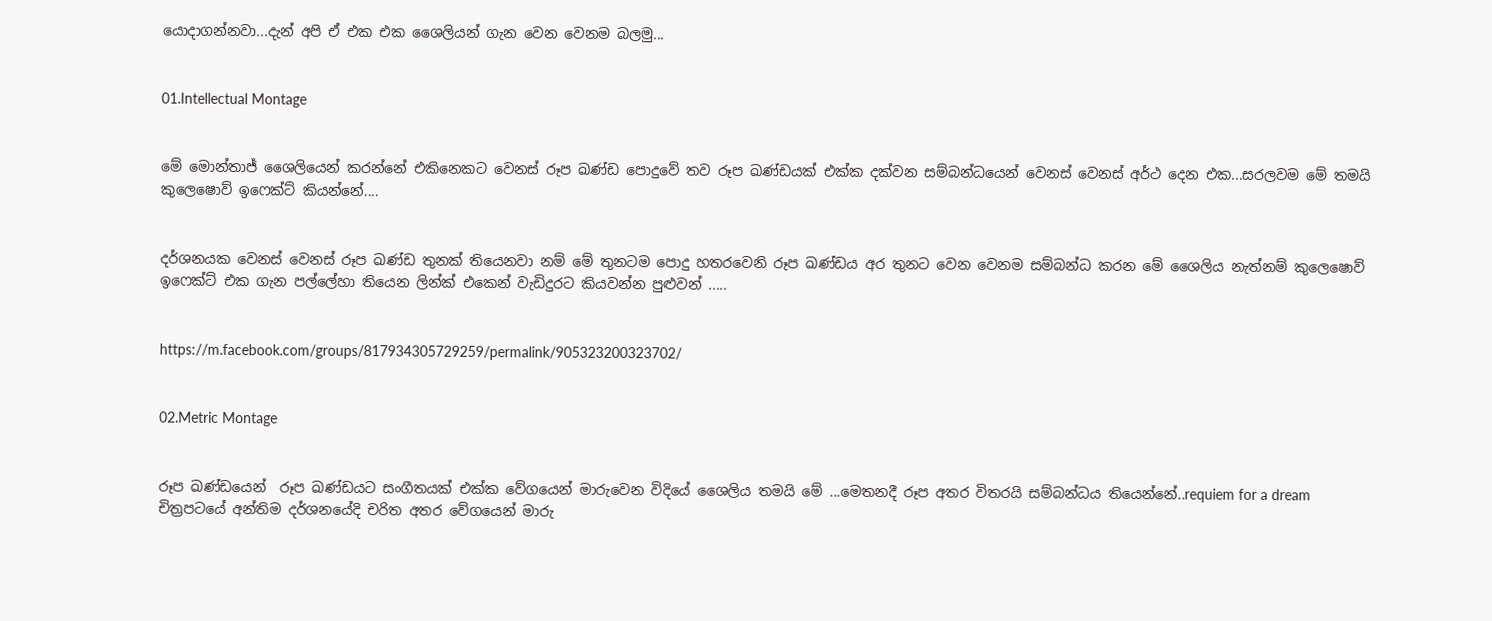යොදාගන්නවා...දැන් අපි ඒ එක එක ශෛලියන් ගැන වෙන වෙනම බලමු...


01.Intellectual Montage


මේ මොන්තාජ් ශෛලියෙන් කරන්නේ එකිනෙකට වෙනස් රූප ඛණ්ඩ පොදුවේ තව රූප ඛණ්ඩයක් එක්ක දක්වන සම්බන්ධයෙන් වෙනස් වෙනස් අර්ථ දෙන එක...සරලවම මේ තමයි කුලෙෂොව් ඉෆෙක්ට් කියන්නේ....


දර්ශනයක වෙනස් වෙනස් රූප ඛණ්ඩ තුනක් තියෙනවා නම් මේ තුනටම පොදු හතරවෙනි රූප ඛණ්ඩය අර තුනට වෙන වෙනම සම්බන්ධ කරන මේ ශෛලිය නැත්නම් කුලෙෂොව් ඉෆෙක්ට් එක ගැන පල්ලේහා තියෙන ලින්ක් එකෙන් වැඩිදුරට කියවන්න පුළුවන් .....


https://m.facebook.com/groups/817934305729259/permalink/905323200323702/


02.Metric Montage


රූප ඛණ්ඩයෙන්  රූප ඛණ්ඩයට සංගීතයක් එක්ක වේගයෙන් මාරුවෙන විදියේ ශෛලිය තමයි මේ ...මෙතනදී රූප අතර විතරයි සම්බන්ධය තියෙන්නේ..requiem for a dream චිත්‍රපටයේ අන්තිම දර්ශනයේදි චරිත අතර වේගයෙන් මාරු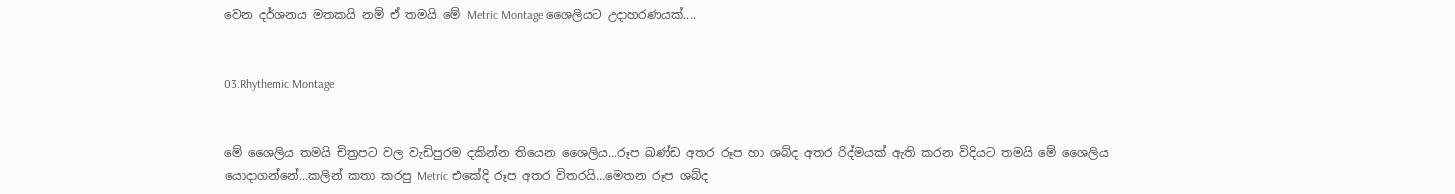වෙන දර්ශනය මතකයි නම් ඒ තමයි මේ Metric Montage ශෛලියට උදාහරණයක්....


03.Rhythemic Montage


මේ ශෛලිය තමයි චිත්‍රපට වල වැඩිපුරම දකින්න තියෙන ශෛලිය...රූප ඛණ්ඩ අතර රූප හා ශබ්ද අතර රිද්මයක් ඇති කරන විදියට තමයි මේ ශෛලිය යොදාගන්නේ...කලින් කතා කරපු Metric එකේදි රූප අතර විතරයි...මෙතන රූප ශබ්ද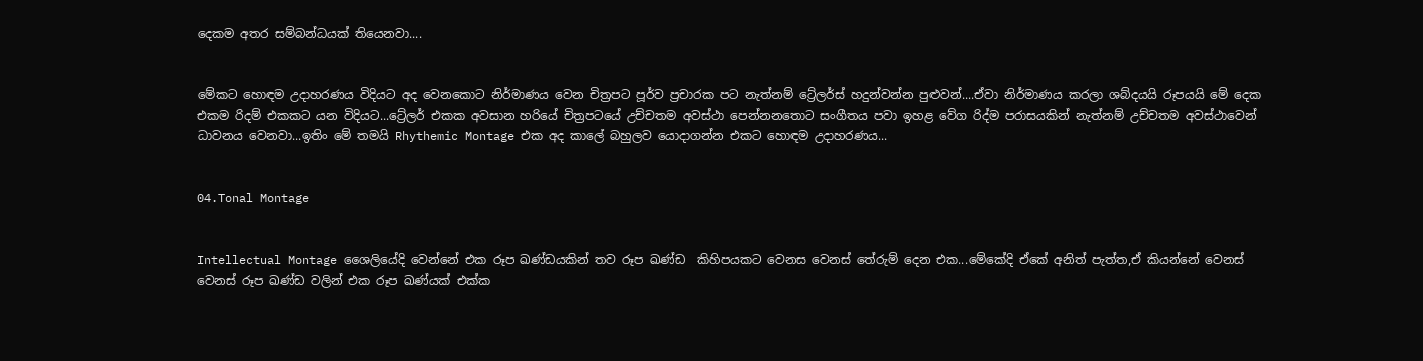දෙකම අතර සම්බන්ධයක් තියෙනවා....


මේකට හොඳම උදාහරණය විදියට අද වෙනකොට නිර්මාණය වෙන චිත්‍රපට පූර්ව ප්‍රචාරක පට නැත්නම් ට්‍රේලර්ස් හදුන්වන්න පුළුවන්....ඒවා නිර්මාණය කරලා ශබ්දයයි රූපයයි මේ දෙක එකම රිදම් එකකට යන විදියට...ට්‍රේලර් එකක අවසාන හරියේ චිත්‍රපටයේ උච්චතම අවස්ථා පෙන්නනතොට සංගීතය පවා ඉහළ වේග රිද්ම පරාසයකින් නැත්නම් උච්චතම අවස්ථාවෙන් ධාවනය වෙනවා...ඉතිං මේ තමයි Rhythemic Montage එක අද කාලේ බහුලව යොදාගන්න එකට හොඳම උදාහරණය...


04.Tonal Montage


Intellectual Montage ශෛලියේදි වෙන්නේ එක රූප ඛණ්ඩයකින් තව රූප ඛණ්ඩ  කිහිපයකට වෙනස වෙනස් තේරුම් දෙන එක...මේකේදි ඒකේ අනිත් පැත්ත,ඒ කියන්නේ වෙනස් වෙනස් රූප ඛණ්ඩ වලින් එක රූප ඛණ්යක් එක්ක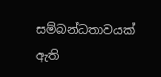සම්බන්ධතාවයක් ඇති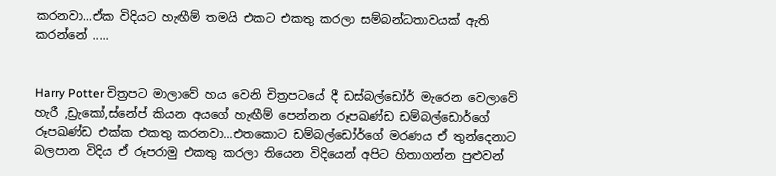කරනවා...ඒක විදියට හැඟීම් තමයි එකට එකතු කරලා සම්බන්ධතාවයක් ඇති කරන්නේ .....


Harry Potter චිත්‍රපට මාලාවේ හය වෙනි චිත්‍රපටයේ දී ඩස්බල්ඩෝර් මැරෙන වෙලාවේ හැරී ,ඩ්‍රැකෝ,ස්නේප් කියන අයගේ හැඟීම් පෙන්නන රූපඛණ්ඩ ඩම්බල්ඩොර්ගේ රූපඛණ්ඩ එක්ක එකතු කරනවා...එතකොට ඩම්බල්ඩෝර්ගේ මරණය ඒ තුන්දෙනාට බලපාන විදිය ඒ රූපරාමු එකතු කරලා තියෙන විදියෙන් අපිට හිතාගන්න පුළුවන්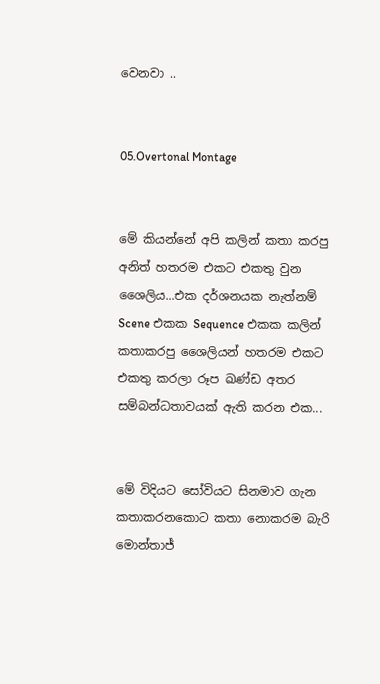වෙනවා ..


05.Overtonal Montage


මේ කියන්නේ අපි කලින් කතා කරපු අනිත් හතරම එකට එකතු වුන ශෛලිය...එක දර්ශනයක නැත්නම් Scene එකක Sequence එකක කලින් කතාකරපු ශෛලියන් හතරම එකට එකතු කරලා රූප ඛණ්ඩ අතර සම්බන්ධතාවයක් ඇති කරන එක...


මේ විදියට සෝවියට සිනමාව ගැන කතාකරනකොට කතා නොකරම බැරි මොන්තාජ්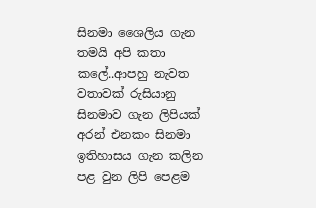සිනමා ශෛලිය ගැන තමයි අපි කතා කලේ..ආපහු නැවත වතාවක් රුසියානු සිනමාව ගැන ලිපියක් අරන් එනකං සිනමා ඉතිහාසය ගැන කලින පළ වුන ලිපි පෙළම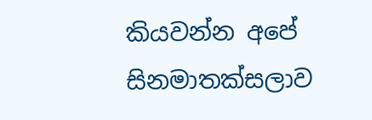කියවන්න අපේ සිනමාතක්සලාව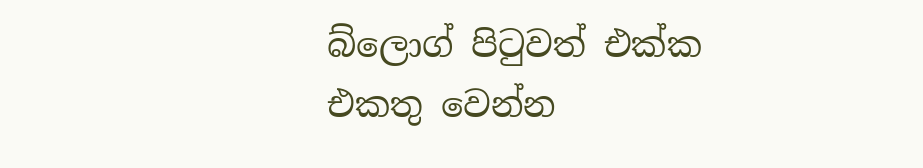බ්ලොග් පිටුවත් එක්ක එකතු වෙන්න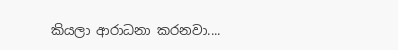කියලා ආරාධනා කරනවා....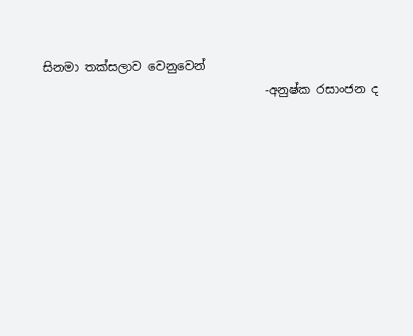සිනමා තක්සලාව වෙනුවෙන්
                                     -අනුෂ්ක රසාංජන ද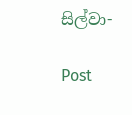සිල්වා-

Post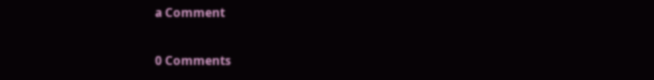a Comment

0 Comments